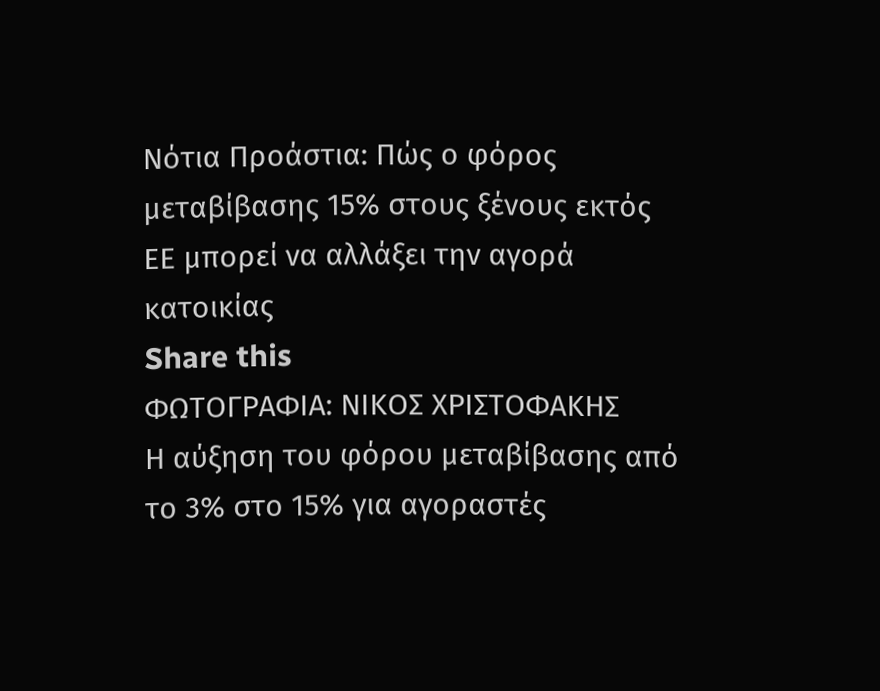Νότια Προάστια: Πώς ο φόρος μεταβίβασης 15% στους ξένους εκτός ΕΕ μπορεί να αλλάξει την αγορά κατοικίας
Share this
ΦΩΤΟΓΡΑΦΙΑ: ΝΙΚΟΣ ΧΡΙΣΤΟΦΑΚΗΣ
Η αύξηση του φόρου μεταβίβασης από το 3% στο 15% για αγοραστές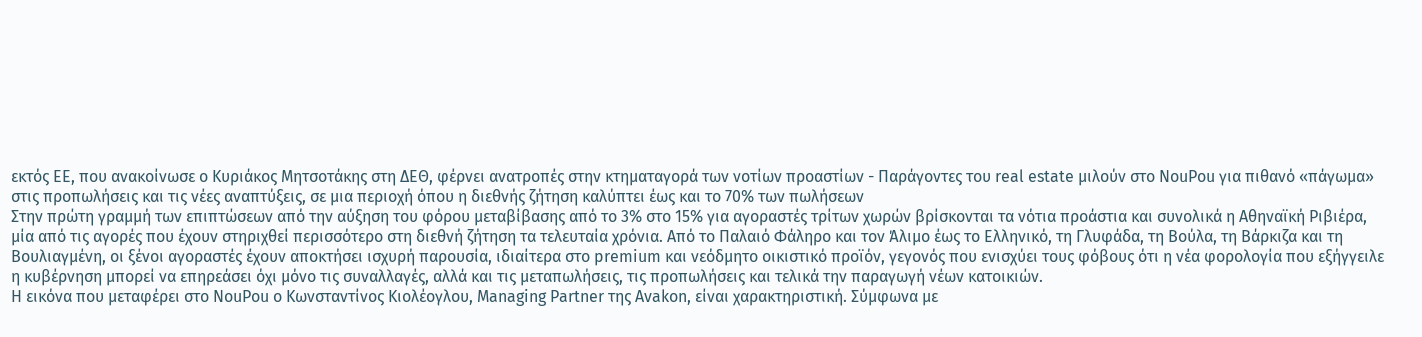εκτός ΕΕ, που ανακοίνωσε ο Κυριάκος Μητσοτάκης στη ΔΕΘ, φέρνει ανατροπές στην κτηματαγορά των νοτίων προαστίων - Παράγοντες του real estate μιλούν στο NouPou για πιθανό «πάγωμα» στις προπωλήσεις και τις νέες αναπτύξεις, σε μια περιοχή όπου η διεθνής ζήτηση καλύπτει έως και το 70% των πωλήσεων
Στην πρώτη γραμμή των επιπτώσεων από την αύξηση του φόρου μεταβίβασης από το 3% στο 15% για αγοραστές τρίτων χωρών βρίσκονται τα νότια προάστια και συνολικά η Αθηναϊκή Ριβιέρα, μία από τις αγορές που έχουν στηριχθεί περισσότερο στη διεθνή ζήτηση τα τελευταία χρόνια. Από το Παλαιό Φάληρο και τον Άλιμο έως το Ελληνικό, τη Γλυφάδα, τη Βούλα, τη Βάρκιζα και τη Βουλιαγμένη, οι ξένοι αγοραστές έχουν αποκτήσει ισχυρή παρουσία, ιδιαίτερα στο premium και νεόδμητο οικιστικό προϊόν, γεγονός που ενισχύει τους φόβους ότι η νέα φορολογία που εξήγγειλε η κυβέρνηση μπορεί να επηρεάσει όχι μόνο τις συναλλαγές, αλλά και τις μεταπωλήσεις, τις προπωλήσεις και τελικά την παραγωγή νέων κατοικιών.
Η εικόνα που μεταφέρει στο NouPou ο Κωνσταντίνος Κιολέογλου, Managing Partner της Avakon, είναι χαρακτηριστική. Σύμφωνα με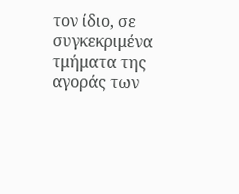τον ίδιο, σε συγκεκριμένα τμήματα της αγοράς των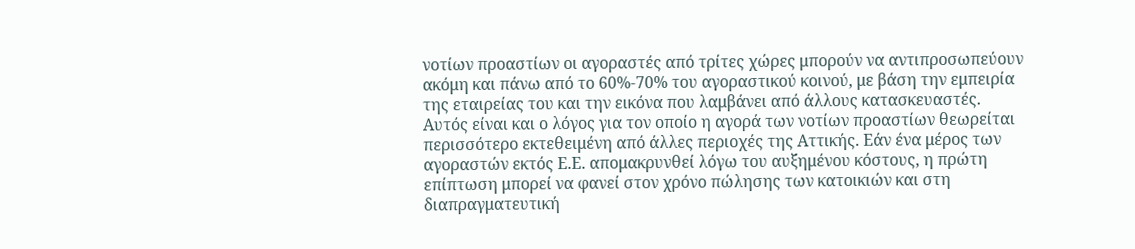νοτίων προαστίων οι αγοραστές από τρίτες χώρες μπορούν να αντιπροσωπεύουν ακόμη και πάνω από το 60%-70% του αγοραστικού κοινού, με βάση την εμπειρία της εταιρείας του και την εικόνα που λαμβάνει από άλλους κατασκευαστές.
Αυτός είναι και ο λόγος για τον οποίο η αγορά των νοτίων προαστίων θεωρείται περισσότερο εκτεθειμένη από άλλες περιοχές της Αττικής. Εάν ένα μέρος των αγοραστών εκτός Ε.Ε. απομακρυνθεί λόγω του αυξημένου κόστους, η πρώτη επίπτωση μπορεί να φανεί στον χρόνο πώλησης των κατοικιών και στη διαπραγματευτική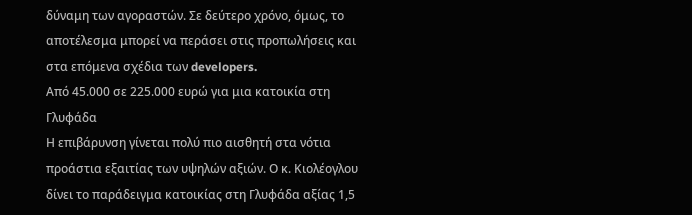δύναμη των αγοραστών. Σε δεύτερο χρόνο, όμως, το αποτέλεσμα μπορεί να περάσει στις προπωλήσεις και στα επόμενα σχέδια των developers.
Από 45.000 σε 225.000 ευρώ για μια κατοικία στη Γλυφάδα
Η επιβάρυνση γίνεται πολύ πιο αισθητή στα νότια προάστια εξαιτίας των υψηλών αξιών. Ο κ. Κιολέογλου δίνει το παράδειγμα κατοικίας στη Γλυφάδα αξίας 1,5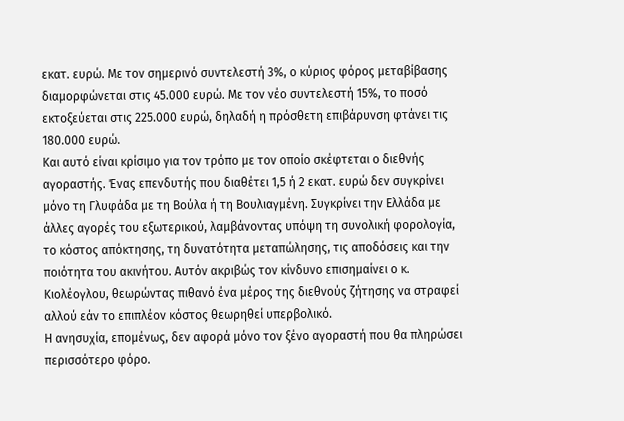εκατ. ευρώ. Με τον σημερινό συντελεστή 3%, ο κύριος φόρος μεταβίβασης διαμορφώνεται στις 45.000 ευρώ. Με τον νέο συντελεστή 15%, το ποσό εκτοξεύεται στις 225.000 ευρώ, δηλαδή η πρόσθετη επιβάρυνση φτάνει τις 180.000 ευρώ.
Και αυτό είναι κρίσιμο για τον τρόπο με τον οποίο σκέφτεται ο διεθνής αγοραστής. Ένας επενδυτής που διαθέτει 1,5 ή 2 εκατ. ευρώ δεν συγκρίνει μόνο τη Γλυφάδα με τη Βούλα ή τη Βουλιαγμένη. Συγκρίνει την Ελλάδα με άλλες αγορές του εξωτερικού, λαμβάνοντας υπόψη τη συνολική φορολογία, το κόστος απόκτησης, τη δυνατότητα μεταπώλησης, τις αποδόσεις και την ποιότητα του ακινήτου. Αυτόν ακριβώς τον κίνδυνο επισημαίνει ο κ. Κιολέογλου, θεωρώντας πιθανό ένα μέρος της διεθνούς ζήτησης να στραφεί αλλού εάν το επιπλέον κόστος θεωρηθεί υπερβολικό.
Η ανησυχία, επομένως, δεν αφορά μόνο τον ξένο αγοραστή που θα πληρώσει περισσότερο φόρο.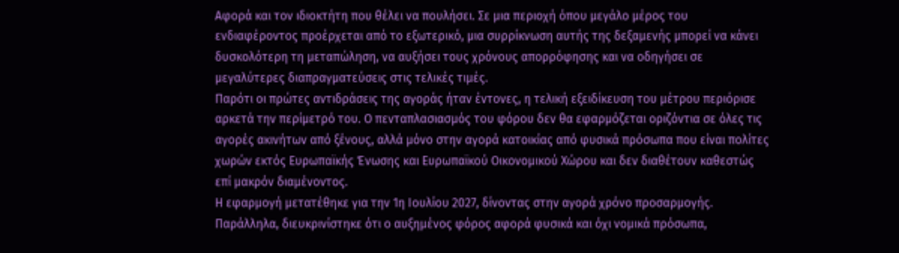Αφορά και τον ιδιοκτήτη που θέλει να πουλήσει. Σε μια περιοχή όπου μεγάλο μέρος του ενδιαφέροντος προέρχεται από το εξωτερικό, μια συρρίκνωση αυτής της δεξαμενής μπορεί να κάνει δυσκολότερη τη μεταπώληση, να αυξήσει τους χρόνους απορρόφησης και να οδηγήσει σε μεγαλύτερες διαπραγματεύσεις στις τελικές τιμές.
Παρότι οι πρώτες αντιδράσεις της αγοράς ήταν έντονες, η τελική εξειδίκευση του μέτρου περιόρισε αρκετά την περίμετρό του. Ο πενταπλασιασμός του φόρου δεν θα εφαρμόζεται οριζόντια σε όλες τις αγορές ακινήτων από ξένους, αλλά μόνο στην αγορά κατοικίας από φυσικά πρόσωπα που είναι πολίτες χωρών εκτός Ευρωπαϊκής Ένωσης και Ευρωπαϊκού Οικονομικού Χώρου και δεν διαθέτουν καθεστώς επί μακρόν διαμένοντος.
Η εφαρμογή μετατέθηκε για την 1η Ιουλίου 2027, δίνοντας στην αγορά χρόνο προσαρμογής. Παράλληλα, διευκρινίστηκε ότι ο αυξημένος φόρος αφορά φυσικά και όχι νομικά πρόσωπα,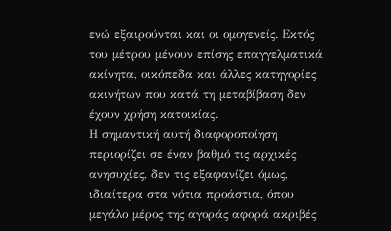ενώ εξαιρούνται και οι ομογενείς. Εκτός του μέτρου μένουν επίσης επαγγελματικά ακίνητα, οικόπεδα και άλλες κατηγορίες ακινήτων που κατά τη μεταβίβαση δεν έχουν χρήση κατοικίας.
Η σημαντική αυτή διαφοροποίηση περιορίζει σε έναν βαθμό τις αρχικές ανησυχίες, δεν τις εξαφανίζει όμως, ιδιαίτερα στα νότια προάστια, όπου μεγάλο μέρος της αγοράς αφορά ακριβές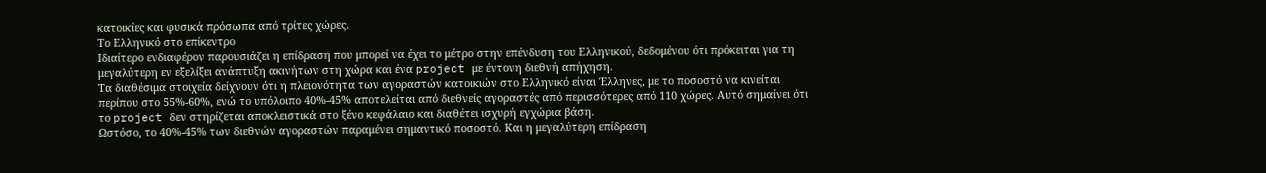κατοικίες και φυσικά πρόσωπα από τρίτες χώρες.
Το Ελληνικό στο επίκεντρο
Ιδιαίτερο ενδιαφέρον παρουσιάζει η επίδραση που μπορεί να έχει το μέτρο στην επένδυση του Ελληνικού, δεδομένου ότι πρόκειται για τη μεγαλύτερη εν εξελίξει ανάπτυξη ακινήτων στη χώρα και ένα project με έντονη διεθνή απήχηση.
Τα διαθέσιμα στοιχεία δείχνουν ότι η πλειονότητα των αγοραστών κατοικιών στο Ελληνικό είναι Έλληνες, με το ποσοστό να κινείται περίπου στο 55%-60%, ενώ το υπόλοιπο 40%-45% αποτελείται από διεθνείς αγοραστές από περισσότερες από 110 χώρες. Αυτό σημαίνει ότι το project δεν στηρίζεται αποκλειστικά στο ξένο κεφάλαιο και διαθέτει ισχυρή εγχώρια βάση.
Ωστόσο, το 40%-45% των διεθνών αγοραστών παραμένει σημαντικό ποσοστό. Και η μεγαλύτερη επίδραση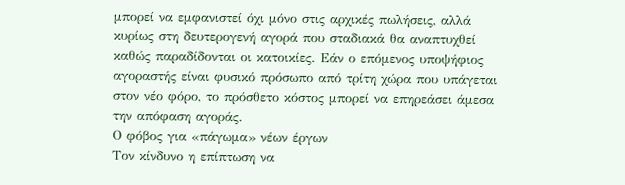μπορεί να εμφανιστεί όχι μόνο στις αρχικές πωλήσεις, αλλά κυρίως στη δευτερογενή αγορά που σταδιακά θα αναπτυχθεί καθώς παραδίδονται οι κατοικίες. Εάν ο επόμενος υποψήφιος αγοραστής είναι φυσικό πρόσωπο από τρίτη χώρα που υπάγεται στον νέο φόρο, το πρόσθετο κόστος μπορεί να επηρεάσει άμεσα την απόφαση αγοράς.
Ο φόβος για «πάγωμα» νέων έργων
Τον κίνδυνο η επίπτωση να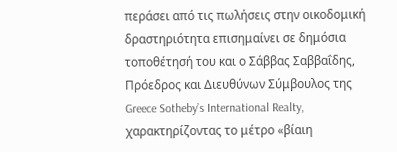περάσει από τις πωλήσεις στην οικοδομική δραστηριότητα επισημαίνει σε δημόσια τοποθέτησή του και ο Σάββας Σαββαΐδης, Πρόεδρος και Διευθύνων Σύμβουλος της Greece Sotheby’s International Realty, χαρακτηρίζοντας το μέτρο «βίαιη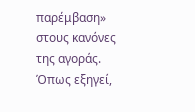παρέμβαση» στους κανόνες της αγοράς.
Όπως εξηγεί,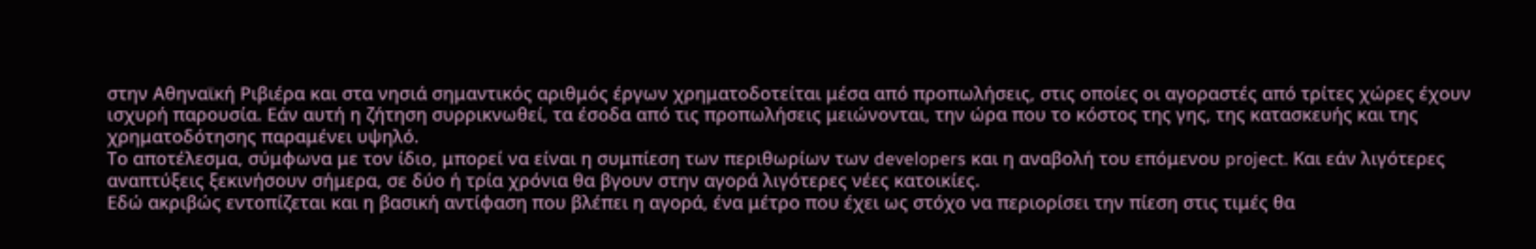στην Αθηναϊκή Ριβιέρα και στα νησιά σημαντικός αριθμός έργων χρηματοδοτείται μέσα από προπωλήσεις, στις οποίες οι αγοραστές από τρίτες χώρες έχουν ισχυρή παρουσία. Εάν αυτή η ζήτηση συρρικνωθεί, τα έσοδα από τις προπωλήσεις μειώνονται, την ώρα που το κόστος της γης, της κατασκευής και της χρηματοδότησης παραμένει υψηλό.
Το αποτέλεσμα, σύμφωνα με τον ίδιο, μπορεί να είναι η συμπίεση των περιθωρίων των developers και η αναβολή του επόμενου project. Και εάν λιγότερες αναπτύξεις ξεκινήσουν σήμερα, σε δύο ή τρία χρόνια θα βγουν στην αγορά λιγότερες νέες κατοικίες.
Εδώ ακριβώς εντοπίζεται και η βασική αντίφαση που βλέπει η αγορά, ένα μέτρο που έχει ως στόχο να περιορίσει την πίεση στις τιμές θα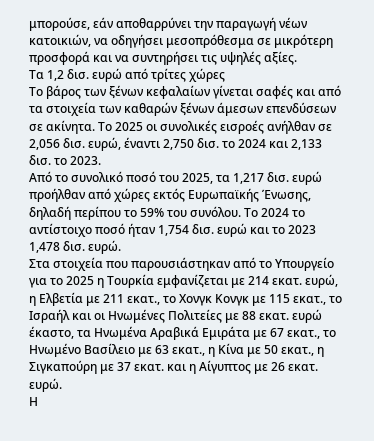μπορούσε, εάν αποθαρρύνει την παραγωγή νέων κατοικιών, να οδηγήσει μεσοπρόθεσμα σε μικρότερη προσφορά και να συντηρήσει τις υψηλές αξίες.
Τα 1,2 δισ. ευρώ από τρίτες χώρες
Το βάρος των ξένων κεφαλαίων γίνεται σαφές και από τα στοιχεία των καθαρών ξένων άμεσων επενδύσεων σε ακίνητα. Το 2025 οι συνολικές εισροές ανήλθαν σε 2,056 δισ. ευρώ, έναντι 2,750 δισ. το 2024 και 2,133 δισ. το 2023.
Από το συνολικό ποσό του 2025, τα 1,217 δισ. ευρώ προήλθαν από χώρες εκτός Ευρωπαϊκής Ένωσης, δηλαδή περίπου το 59% του συνόλου. Το 2024 το αντίστοιχο ποσό ήταν 1,754 δισ. ευρώ και το 2023 1,478 δισ. ευρώ.
Στα στοιχεία που παρουσιάστηκαν από το Υπουργείο για το 2025 η Τουρκία εμφανίζεται με 214 εκατ. ευρώ, η Ελβετία με 211 εκατ., το Χονγκ Κονγκ με 115 εκατ., το Ισραήλ και οι Ηνωμένες Πολιτείες με 88 εκατ. ευρώ έκαστο, τα Ηνωμένα Αραβικά Εμιράτα με 67 εκατ., το Ηνωμένο Βασίλειο με 63 εκατ., η Κίνα με 50 εκατ., η Σιγκαπούρη με 37 εκατ. και η Αίγυπτος με 26 εκατ. ευρώ.
Η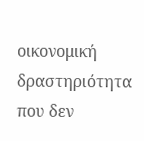οικονομική δραστηριότητα που δεν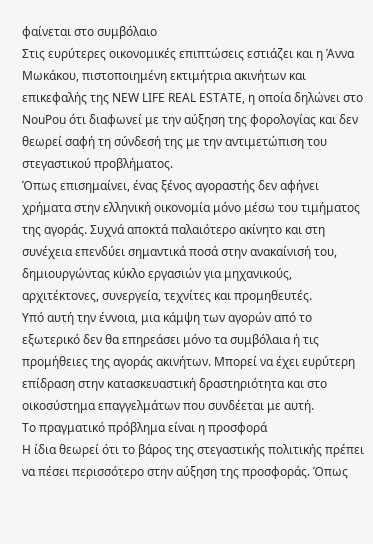φαίνεται στο συμβόλαιο
Στις ευρύτερες οικονομικές επιπτώσεις εστιάζει και η Άννα Μωκάκου, πιστοποιημένη εκτιμήτρια ακινήτων και επικεφαλής της NEW LIFE REAL ESTATE, η οποία δηλώνει στο NouPou ότι διαφωνεί με την αύξηση της φορολογίας και δεν θεωρεί σαφή τη σύνδεσή της με την αντιμετώπιση του στεγαστικού προβλήματος.
Όπως επισημαίνει, ένας ξένος αγοραστής δεν αφήνει χρήματα στην ελληνική οικονομία μόνο μέσω του τιμήματος της αγοράς. Συχνά αποκτά παλαιότερο ακίνητο και στη συνέχεια επενδύει σημαντικά ποσά στην ανακαίνισή του, δημιουργώντας κύκλο εργασιών για μηχανικούς, αρχιτέκτονες, συνεργεία, τεχνίτες και προμηθευτές.
Υπό αυτή την έννοια, μια κάμψη των αγορών από το εξωτερικό δεν θα επηρεάσει μόνο τα συμβόλαια ή τις προμήθειες της αγοράς ακινήτων. Μπορεί να έχει ευρύτερη επίδραση στην κατασκευαστική δραστηριότητα και στο οικοσύστημα επαγγελμάτων που συνδέεται με αυτή.
Το πραγματικό πρόβλημα είναι η προσφορά
Η ίδια θεωρεί ότι το βάρος της στεγαστικής πολιτικής πρέπει να πέσει περισσότερο στην αύξηση της προσφοράς. Όπως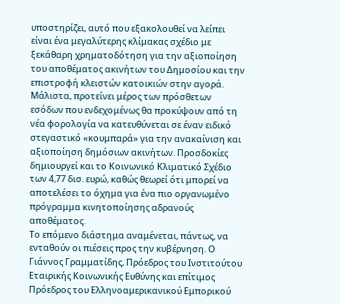υποστηρίζει, αυτό που εξακολουθεί να λείπει είναι ένα μεγαλύτερης κλίμακας σχέδιο με ξεκάθαρη χρηματοδότηση για την αξιοποίηση του αποθέματος ακινήτων του Δημοσίου και την επιστροφή κλειστών κατοικιών στην αγορά.
Μάλιστα, προτείνει μέρος των πρόσθετων εσόδων που ενδεχομένως θα προκύψουν από τη νέα φορολογία να κατευθύνεται σε έναν ειδικό στεγαστικό «κουμπαρά» για την ανακαίνιση και αξιοποίηση δημόσιων ακινήτων. Προσδοκίες δημιουργεί και το Κοινωνικό Κλιματικό Σχέδιο των 4,77 δισ. ευρώ, καθώς θεωρεί ότι μπορεί να αποτελέσει το όχημα για ένα πιο οργανωμένο πρόγραμμα κινητοποίησης αδρανούς αποθέματος.
Το επόμενο διάστημα αναμένεται, πάντως, να ενταθούν οι πιέσεις προς την κυβέρνηση. Ο Γιάννος Γραμματίδης, Πρόεδρος του Ινστιτούτου Εταιρικής Κοινωνικής Ευθύνης και επίτιμος Πρόεδρος του Ελληνοαμερικανικού Εμπορικού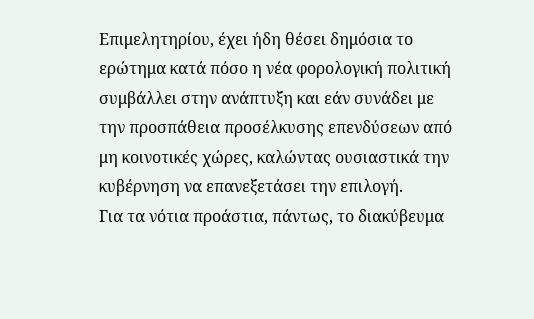Επιμελητηρίου, έχει ήδη θέσει δημόσια το ερώτημα κατά πόσο η νέα φορολογική πολιτική συμβάλλει στην ανάπτυξη και εάν συνάδει με την προσπάθεια προσέλκυσης επενδύσεων από μη κοινοτικές χώρες, καλώντας ουσιαστικά την κυβέρνηση να επανεξετάσει την επιλογή.
Για τα νότια προάστια, πάντως, το διακύβευμα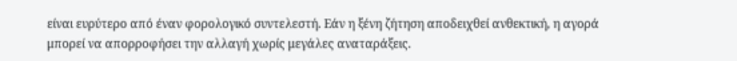είναι ευρύτερο από έναν φορολογικό συντελεστή. Εάν η ξένη ζήτηση αποδειχθεί ανθεκτική, η αγορά μπορεί να απορροφήσει την αλλαγή χωρίς μεγάλες αναταράξεις.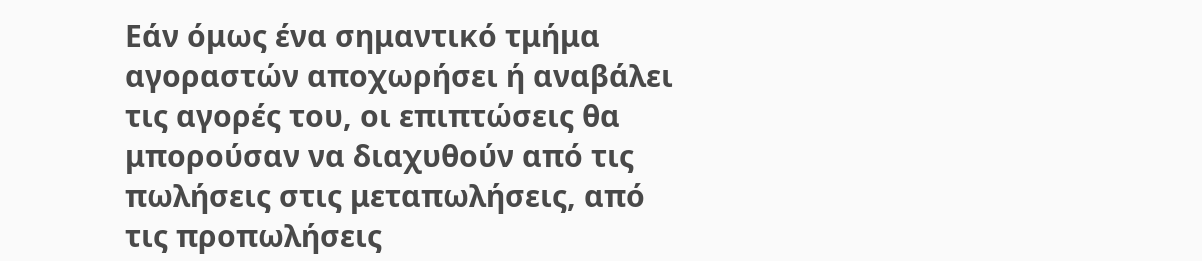Εάν όμως ένα σημαντικό τμήμα αγοραστών αποχωρήσει ή αναβάλει τις αγορές του, οι επιπτώσεις θα μπορούσαν να διαχυθούν από τις πωλήσεις στις μεταπωλήσεις, από τις προπωλήσεις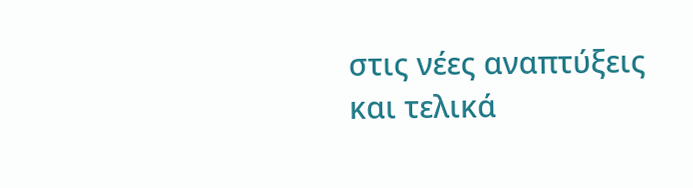στις νέες αναπτύξεις και τελικά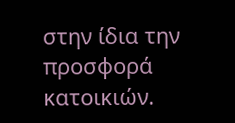στην ίδια την προσφορά κατοικιών.